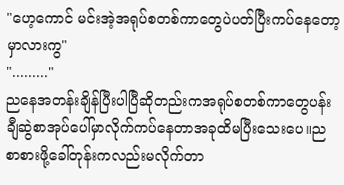"ဟေ့ကောင် မင်းအဲ့အရုပ်စတစ်ကာတွေပဲပတ်ပြီးကပ်နေတော့မှာလားကွ"
"........."
ညနေအတန်းချိန်ပြီးပါပြီဆိုတည်းကအရုပ်စတစ်ကာတွေပန်းချီဆွဲစာအုပ်ပေါ်မှာလိုက်ကပ်နေတာအခုထိမပြီးသေးပေ။ညစာစားဖို့ခေါ်တုန်းကလည်းမလိုက်တာ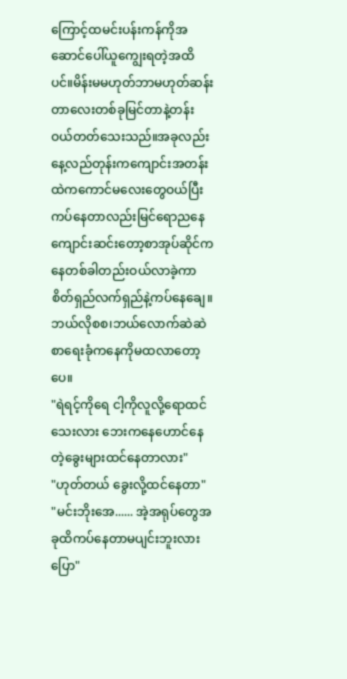ကြောင့်ထမင်းပန်းကန်ကိုအဆောင်ပေါ်ယူကျွေးရတဲ့အထိပင်။မိန်းမမဟုတ်ဘာမဟုတ်ဆန်းတာလေးတစ်ခုမြင်တာနဲ့တန်းဝယ်တတ်သေးသည်။အခုလည်းနေ့လည်တုန်းကကျောင်းအတန်းထဲကကောင်မလေးတွေဝယ်ပြီးကပ်နေတာလည်းမြင်ရောညနေကျောင်းဆင်းတော့စာအုပ်ဆိုင်ကနေတစ်ခါတည်းဝယ်လာခဲ့ကာ စိတ်ရှည်လက်ရှည်နဲ့ကပ်နေချေ။ဘယ်လိုစစ၊ဘယ်လောက်ဆဲဆဲစာရေးခုံကနေကိုမထလာတော့ပေ။
"ရဲရင့်ကိုရေ ငါ့ကိုလူလို့ရောထင်သေးလား ဘေးကနေဟောင်နေတဲ့ခွေးများထင်နေတာလား"
"ဟုတ်တယ် ခွေးလို့ထင်နေတာ"
"မင်းဘိုးအေ...... အဲ့အရုပ်တွေအခုထိကပ်နေတာမပျင်းဘူးလား ပြော"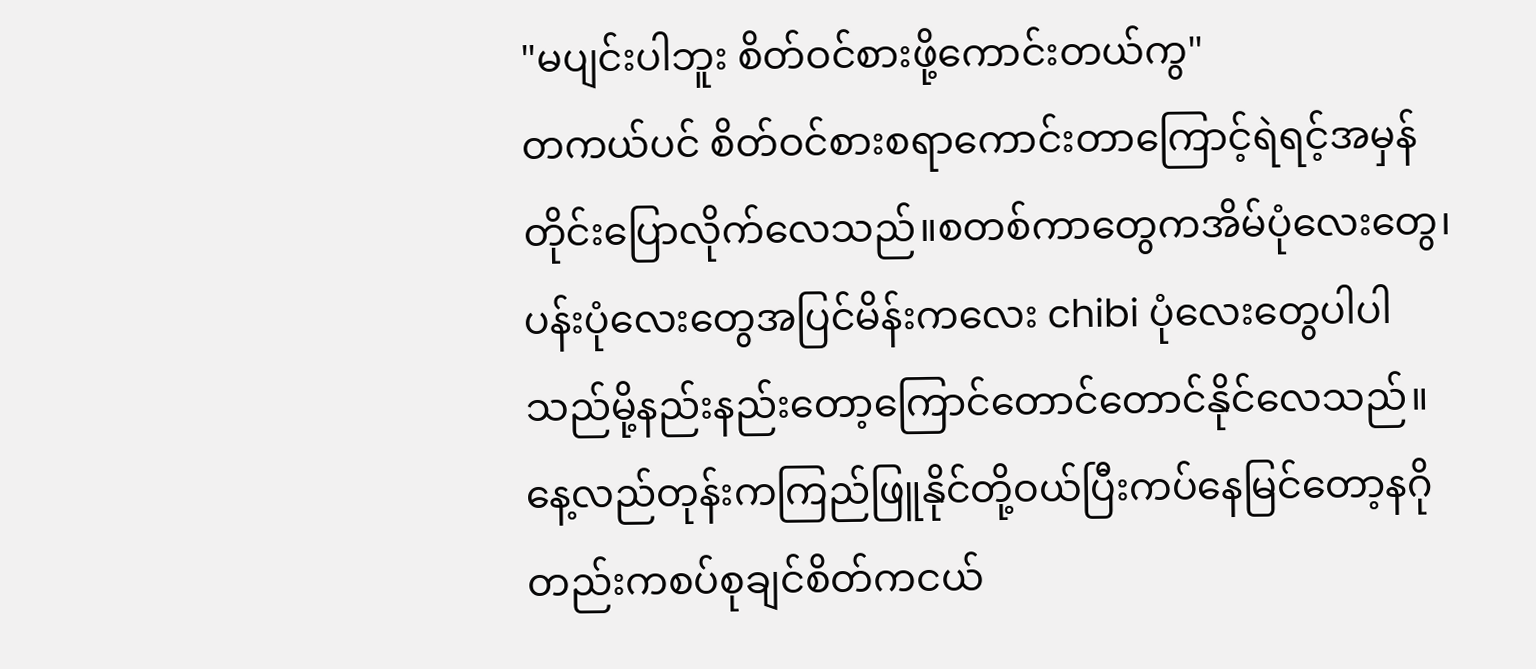"မပျင်းပါဘူး စိတ်ဝင်စားဖို့ကောင်းတယ်ကွ"
တကယ်ပင် စိတ်ဝင်စားစရာကောင်းတာကြောင့်ရဲရင့်အမှန်တိုင်းပြောလိုက်လေသည်။စတစ်ကာတွေကအိမ်ပုံလေးတွေ၊ပန်းပုံလေးတွေအပြင်မိန်းကလေး chibi ပုံလေးတွေပါပါသည်မို့နည်းနည်းတော့ကြောင်တောင်တောင်နိုင်လေသည်။နေ့လည်တုန်းကကြည်ဖြူနိုင်တို့ဝယ်ပြီးကပ်နေမြင်တော့နဂိုတည်းကစပ်စုချင်စိတ်ကငယ်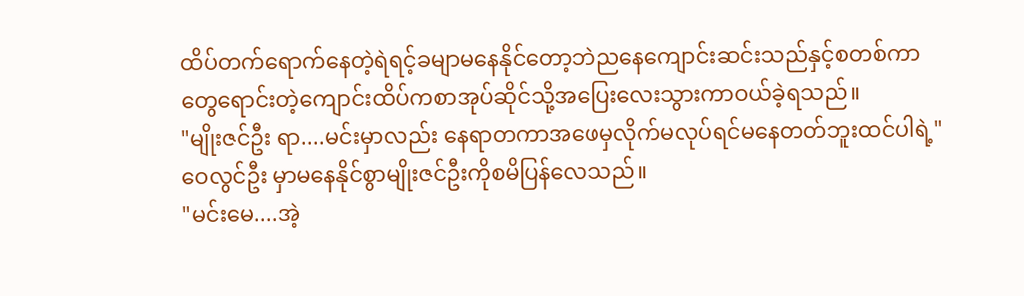ထိပ်တက်ရောက်နေတဲ့ရဲရင့်ခမျာမနေနိုင်တော့ဘဲညနေကျောင်းဆင်းသည်နှင့်စတစ်ကာတွေရောင်းတဲ့ကျောင်းထိပ်ကစာအုပ်ဆိုင်သို့အပြေးလေးသွားကာဝယ်ခဲ့ရသည်။
"မျိုးဇင်ဦး ရာ....မင်းမှာလည်း နေရာတကာအဖေမှလိုက်မလုပ်ရင်မနေတတ်ဘူးထင်ပါရဲ့"
ဝေလွင်ဦး မှာမနေနိုင်စွာမျိုးဇင်ဦးကိုစမိပြန်လေသည်။
"မင်းမေ....အဲ့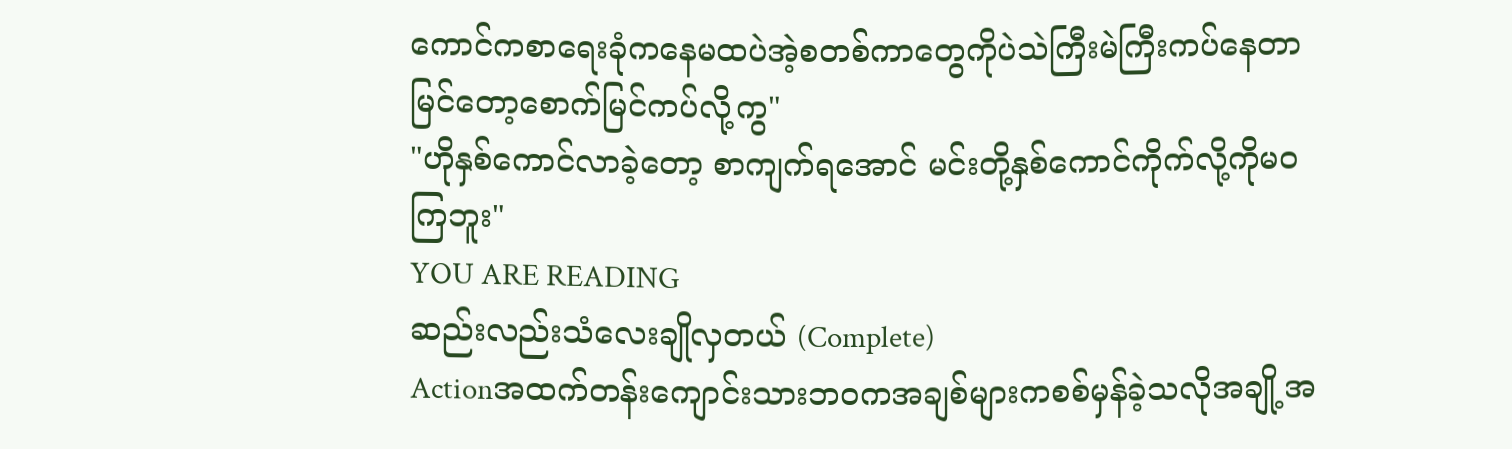ကောင်ကစာရေးခုံကနေမထပဲအဲ့စတစ်ကာတွေကိုပဲသဲကြီးမဲကြီးကပ်နေတာမြင်တော့စောက်မြင်ကပ်လို့ကွ"
"ဟိုနှစ်ကောင်လာခဲ့တော့ စာကျက်ရအောင် မင်းတို့နှစ်ကောင်ကိုက်လို့ကိုမဝကြဘူး"
YOU ARE READING
ဆည်းလည်းသံလေးချိုလှတယ် (Complete)
Actionအထက်တန်းကျောင်းသားဘဝကအချစ်များကစစ်မှန်ခဲ့သလိုအချို့အ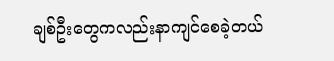ချစ်ဦးတွေကလည်းနာကျင်စေခဲ့တယ်